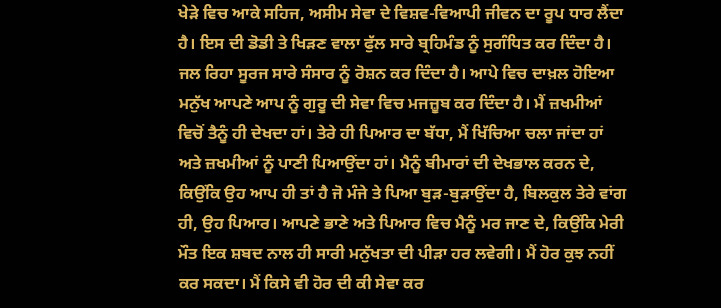ਖੇੜੇ ਵਿਚ ਆਕੇ ਸਹਿਜ, ਅਸੀਮ ਸੇਵਾ ਦੇ ਵਿਸ਼ਵ-ਵਿਆਪੀ ਜੀਵਨ ਦਾ ਰੂਪ ਧਾਰ ਲੈਂਦਾ ਹੈ। ਇਸ ਦੀ ਡੋਡੀ ਤੇ ਖਿੜਣ ਵਾਲਾ ਫੁੱਲ ਸਾਰੇ ਬ੍ਰਹਿਮੰਡ ਨੂੰ ਸੁਗੰਧਿਤ ਕਰ ਦਿੰਦਾ ਹੈ। ਜਲ ਰਿਹਾ ਸੂਰਜ ਸਾਰੇ ਸੰਸਾਰ ਨੂੰ ਰੋਸ਼ਨ ਕਰ ਦਿੰਦਾ ਹੈ। ਆਪੇ ਵਿਚ ਦਾਖ਼ਲ ਹੋਇਆ ਮਨੁੱਖ ਆਪਣੇ ਆਪ ਨੂੰ ਗੁਰੂ ਦੀ ਸੇਵਾ ਵਿਚ ਮਜਜ਼ੂਬ ਕਰ ਦਿੰਦਾ ਹੈ। ਮੈਂ ਜ਼ਖਮੀਆਂ ਵਿਚੋਂ ਤੈਨੂੰ ਹੀ ਦੇਖਦਾ ਹਾਂ। ਤੇਰੇ ਹੀ ਪਿਆਰ ਦਾ ਬੱਧਾ, ਮੈਂ ਖਿੱਚਿਆ ਚਲਾ ਜਾਂਦਾ ਹਾਂ ਅਤੇ ਜ਼ਖਮੀਆਂ ਨੂੰ ਪਾਣੀ ਪਿਆਉਂਦਾ ਹਾਂ। ਮੈਨੂੰ ਬੀਮਾਰਾਂ ਦੀ ਦੇਖਭਾਲ ਕਰਨ ਦੇ, ਕਿਉਂਕਿ ਉਹ ਆਪ ਹੀ ਤਾਂ ਹੈ ਜੋ ਮੰਜੇ ਤੇ ਪਿਆ ਬੁੜ-ਬੁੜਾਉਂਦਾ ਹੈ, ਬਿਲਕੁਲ ਤੇਰੇ ਵਾਂਗ ਹੀ, ਉਹ ਪਿਆਰ। ਆਪਣੇ ਭਾਣੇ ਅਤੇ ਪਿਆਰ ਵਿਚ ਮੈਨੂੰ ਮਰ ਜਾਣ ਦੇ, ਕਿਉਂਕਿ ਮੇਰੀ ਮੌਤ ਇਕ ਸ਼ਬਦ ਨਾਲ ਹੀ ਸਾਰੀ ਮਨੁੱਖਤਾ ਦੀ ਪੀੜਾ ਹਰ ਲਵੇਗੀ। ਮੈਂ ਹੋਰ ਕੁਝ ਨਹੀਂ ਕਰ ਸਕਦਾ। ਮੈਂ ਕਿਸੇ ਵੀ ਹੋਰ ਦੀ ਕੀ ਸੇਵਾ ਕਰ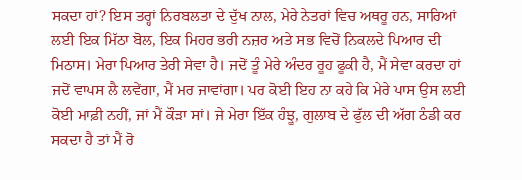ਸਕਦਾ ਹਾਂ? ਇਸ ਤਰ੍ਹਾਂ ਨਿਰਬਲਤਾ ਦੇ ਦੁੱਖ ਨਾਲ, ਮੇਰੇ ਨੇਤਰਾਂ ਵਿਚ ਅਥਰੂ ਹਨ, ਸਾਰਿਆਂ ਲਈ ਇਕ ਮਿੱਠਾ ਬੋਲ, ਇਕ ਮਿਹਰ ਭਰੀ ਨਜ਼ਰ ਅਤੇ ਸਭ ਵਿਚੋਂ ਨਿਕਲਦੇ ਪਿਆਰ ਦੀ ਮਿਠਾਸ। ਮੇਰਾ ਪਿਆਰ ਤੇਰੀ ਸੇਵਾ ਹੈ। ਜਦੋਂ ਤੂੰ ਮੇਰੇ ਅੰਦਰ ਰੂਹ ਫੂਕੀ ਹੈ, ਮੈਂ ਸੇਵਾ ਕਰਦਾ ਹਾਂ ਜਦੋਂ ਵਾਪਸ ਲੈ ਲਵੇਂਗਾ, ਮੈਂ ਮਰ ਜਾਵਾਂਗਾ। ਪਰ ਕੋਈ ਇਹ ਨਾ ਕਹੇ ਕਿ ਮੇਰੇ ਪਾਸ ਉਸ ਲਈ ਕੋਈ ਮਾਫ਼ੀ ਨਹੀਂ, ਜਾਂ ਮੈਂ ਕੌੜਾ ਸਾਂ। ਜੇ ਮੇਰਾ ਇੱਕ ਹੰਝੂ, ਗੁਲਾਬ ਦੇ ਫੁੱਲ ਦੀ ਅੱਗ ਠੰਡੀ ਕਰ ਸਕਦਾ ਹੈ ਤਾਂ ਮੈਂ ਰੋ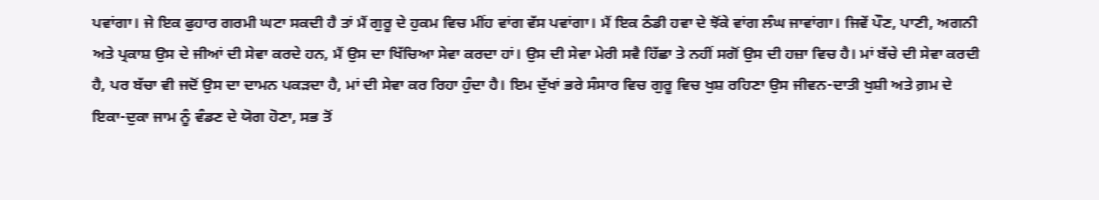ਪਵਾਂਗਾ। ਜੇ ਇਕ ਫੁਹਾਰ ਗਰਮੀ ਘਟਾ ਸਕਦੀ ਹੈ ਤਾਂ ਮੈਂ ਗੁਰੂ ਦੇ ਹੁਕਮ ਵਿਚ ਮੀਂਹ ਵਾਂਗ ਵੱਸ ਪਵਾਂਗਾ। ਮੈਂ ਇਕ ਠੰਡੀ ਹਵਾ ਦੇ ਝੋਂਕੇ ਵਾਂਗ ਲੰਘ ਜਾਵਾਂਗਾ। ਜਿਵੇਂ ਪੌਣ, ਪਾਣੀ, ਅਗਨੀ ਅਤੇ ਪ੍ਰਕਾਸ਼ ਉਸ ਦੇ ਜੀਆਂ ਦੀ ਸੇਵਾ ਕਰਦੇ ਹਨ, ਮੈਂ ਉਸ ਦਾ ਖਿੱਚਿਆ ਸੇਵਾ ਕਰਦਾ ਹਾਂ। ਉਸ ਦੀ ਸੇਵਾ ਮੇਰੀ ਸਵੈ ਹਿੱਛਾ ਤੇ ਨਹੀਂ ਸਗੋਂ ਉਸ ਦੀ ਹਜ਼ਾ ਵਿਚ ਹੈ। ਮਾਂ ਬੱਚੇ ਦੀ ਸੇਵਾ ਕਰਦੀ ਹੈ, ਪਰ ਬੱਚਾ ਵੀ ਜਦੋਂ ਉਸ ਦਾ ਦਾਮਨ ਪਕੜਦਾ ਹੈ, ਮਾਂ ਦੀ ਸੇਵਾ ਕਰ ਰਿਹਾ ਹੁੰਦਾ ਹੈ। ਇਮ ਦੁੱਖਾਂ ਭਰੇ ਸੰਸਾਰ ਵਿਚ ਗੁਰੂ ਵਿਚ ਖੁਸ਼ ਰਹਿਣਾ ਉਸ ਜੀਵਨ-ਦਾਤੀ ਖੁਸ਼ੀ ਅਤੇ ਗ਼ਮ ਦੇ ਇਕਾ-ਦੁਕਾ ਜਾਮ ਨੂੰ ਵੰਡਣ ਦੇ ਯੋਗ ਹੋਣਾ, ਸਭ ਤੋਂ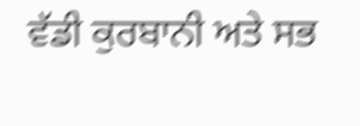ਵੱਡੀ ਕੁਰਬਾਨੀ ਅਤੇ ਸਭ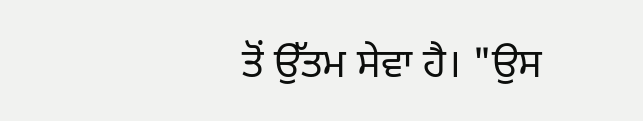ਤੋਂ ਉੱਤਮ ਸੇਵਾ ਹੈ। "ਉਸ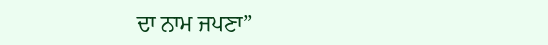ਦਾ ਨਾਮ ਜਪਣਾ”